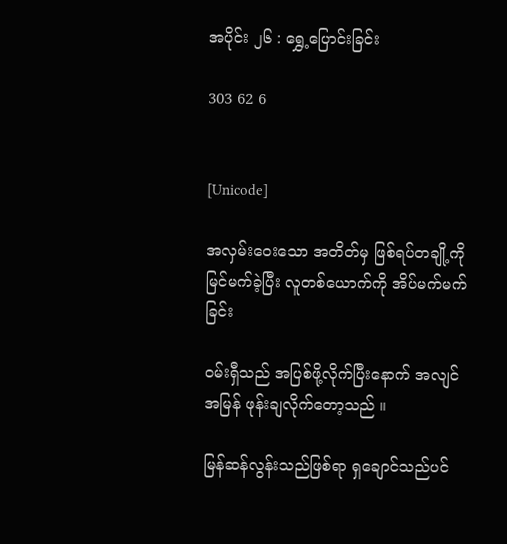အပိုင်း ၂၆ : ရွှေ့ပြောင်းခြင်း

303 62 6


[Unicode]

အလှမ်းဝေးသော အတိတ်မှ ဖြစ်ရပ်တချို့ကို မြင်မက်ခဲ့ပြီး လူတစ်ယောက်ကို အိပ်မက်မက်ခြင်း

ဝမ်းရှီသည် အပြစ်ဖို့လိုက်ပြီးနောက် အလျင်အမြန် ဖုန်းချလိုက်တော့သည် ။

မြန်ဆန်လွန်းသည်ဖြစ်ရာ ရှချောင်သည်ပင်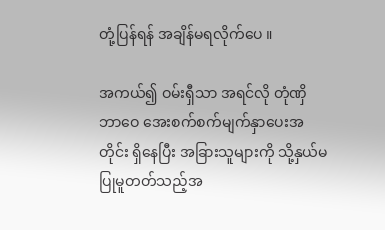တုံ့ပြန်ရန် အချိန်မရလိုက်ပေ ။

အကယ်၍ ဝမ်းရှီသာ အရင်လို တုံဏှိဘာဝေ အေးစက်စက်မျက်နှာပေးအတိုင်း ရှိနေပြီး အခြားသူများကို သို့နှယ်မပြုမူတတ်သည့်အ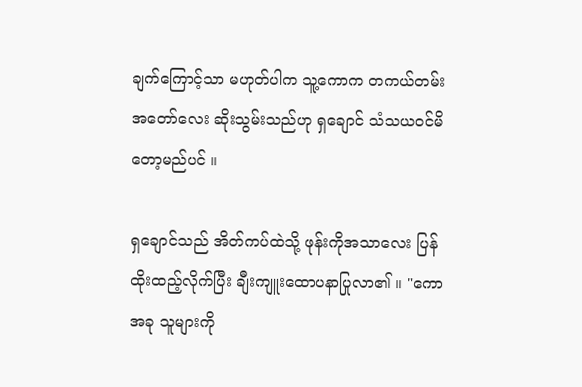ချက်ကြောင့်သာ မဟုတ်ပါက သူ့ကောက တကယ်တမ်း အတော်လေး ဆိုးသွမ်းသည်ဟု ရှချောင် သံသယဝင်မိတော့မည်ပင် ။

ရှချောင်သည် အိတ်ကပ်ထဲသို့ ဖုန်းကိုအသာလေး ပြန်ထိုးထည့်လိုက်ပြီး ချီးကျူးထောပနာပြုလာ၏ ။ "ကော အခု သူများကို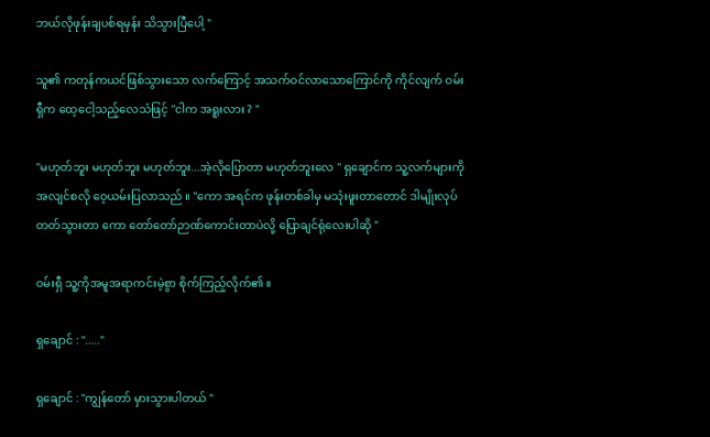ဘယ်လိုဖုန်းချပစ်ရမှန်း သိသွားပြီပေါ့ "

သူ၏ ကတုန်ကယင်ဖြစ်သွားသော လက်ကြောင့် အသက်ဝင်လာသောကြောင်ကို ကိုင်လျက် ဝမ်းရှီက ထေ့ငေါ့သည့်လေသံဖြင့် "ငါက အရူးလား ? "

"မဟုတ်ဘူး မဟုတ်ဘူး မဟုတ်ဘူး...အဲ့လိုပြောတာ မဟုတ်ဘူးလေ " ရှချောင်က သူ့လက်များကို အလျင်စလို ဝေ့ယမ်းပြလာသည် ။ "ကော အရင်က ဖုန်းတစ်ခါမှ မသုံးဖူးတာတောင် ဒါမျိုးလုပ်တတ်သွားတာ ကော တော်တော်ဉာဏ်ကောင်းတာပဲလို့ ပြောချင်ရုံလေးပါဆို "

ဝမ်းရှီ သူ့ကိုအမူအရာကင်းမဲ့စွာ စိုက်ကြည့်လိုက်၏ ။

ရှချောင် : "....."

ရှချောင် : "ကျွန်တော် မှားသွားပါတယ် "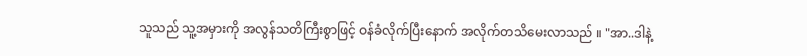သူသည် သူ့အမှားကို အလွန်သတိကြီးစွာဖြင့် ဝန်ခံလိုက်ပြီးနောက် အလိုက်တသိမေးလာသည် ။ "အာ..ဒါနဲ့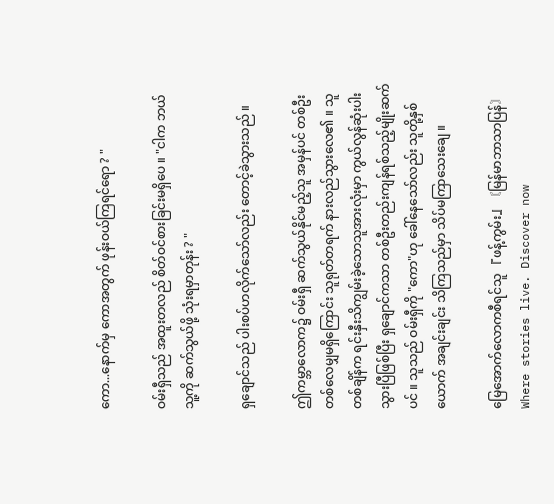ကော...နောက်မှ ကောအတွက် ဖုန်းဝယ်ကြရင်ရော ? "

ဝမ်းရှီသည် အထူးတလည် စိတ်ဝင်စားခြင်းမရှိပေ ။ "ငါက ဘယ်သူ့ကို ဆက်သွယ်ဖို့ သုံးရမှာတုန်း ? "

ရှချောင်သည် ပါးစပ်ဟလိုက်သော်လည်း တောင့်ခဲသွားသည် ။

ဤကမ္ဘာလောက၌ ဝမ်းရှီ ဆက်သွယ်နိုင်မည့်သူ အမှန်ပင် တစ်ဦးတစ်‌လေမျှမရှိကြောင်း သူရုတ်တရက် နားလည်သွားလေ၏ ။ သူတစ်ချိန်က ရင်းနှီးသိကျွမ်းခဲ့သောသူအားလုံးမှာ ကွယ်လွန်ဆုံးပါးသွားပြီဖြစ်ပြီး ရှချောင်ကသာ တစ်ဦးတည်းကျန်ရစ်သည့်မျိုးဆက်ပင် ။ သူသည် ဝမ်းရှီကို "ကော"ဟု ခေါ်နေသော်လည်း သူတို့နှစ်ယောက် အချင်းချင်း သိကြသည်မှာ သိပ်မကြာသေးချေ ။

မြေအောက်လောကစီရင်သူ 『ဖန့်ကွမ်း』〘မြန်မာဘာသာပြန်〙Where stories live. Discover now